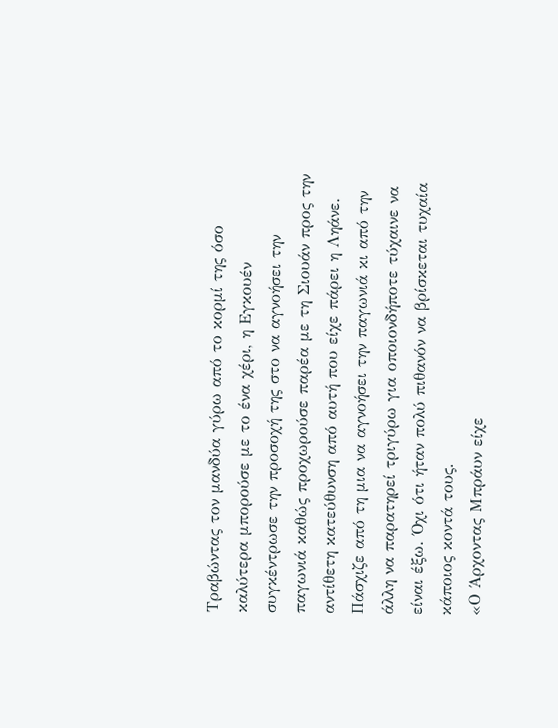Τραβώντας τον μανδύα γύρω από το κορμί της όσο καλύτερα μπορούσε με το ένα χέρι, η Εγκουέν συγκέντρωσε την προσοχή της στο να αγνοήσει την παγωνιά καθώς προχωρούσε παρέα με τη Σιουάν προς την αντίθετη κατεύθυνση από αυτή που είχε πάρει η Ληάνε. Πάσχιζε από τη μια να αγνοήσει την παγωνιά κι από την άλλη να παρατηρεί τριγύρω για οποιονδήποτε τύχαινε να είναι έξω. Όχι ότι ήταν πολύ πιθανόν να βρίσκεται τυχαία κάποιος κοντά τους.
«Ο Άρχοντας Μπράυν είχε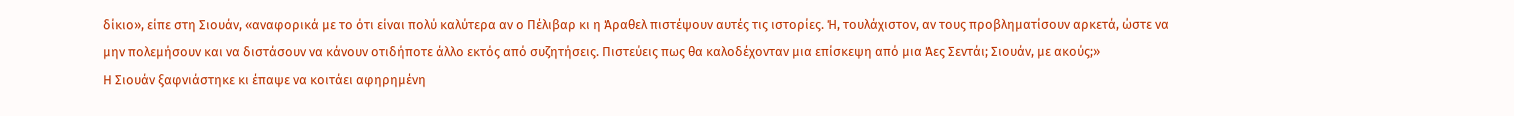δίκιο», είπε στη Σιουάν, «αναφορικά με το ότι είναι πολύ καλύτερα αν ο Πέλιβαρ κι η Άραθελ πιστέψουν αυτές τις ιστορίες. Ή, τουλάχιστον, αν τους προβληματίσουν αρκετά, ώστε να μην πολεμήσουν και να διστάσουν να κάνουν οτιδήποτε άλλο εκτός από συζητήσεις. Πιστεύεις πως θα καλοδέχονταν μια επίσκεψη από μια Άες Σεντάι; Σιουάν, με ακούς;»
Η Σιουάν ξαφνιάστηκε κι έπαψε να κοιτάει αφηρημένη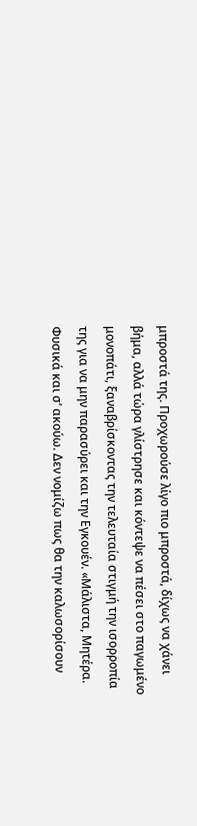μπροστά της. Προχωρούσε λίγο πιο μπροστά, δίχως να χάνει βήμα, αλλά τώρα γλίστρησε και κόντεψε να πέσει στο παγωμένο μονοπάτι, ξαναβρίσκοντας την τελευταία στιγμή την ισορροπία της για να μην παρασύρει και την Εγκουέν. «Μάλιστα, Μητέρα. Φυσικά και σ’ ακούω. Δεν νομίζω πως θα την καλωσορίσουν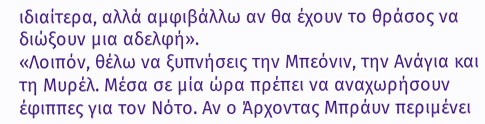ιδιαίτερα, αλλά αμφιβάλλω αν θα έχουν το θράσος να διώξουν μια αδελφή».
«Λοιπόν, θέλω να ξυπνήσεις την Μπεόνιν, την Ανάγια και τη Μυρέλ. Μέσα σε μία ώρα πρέπει να αναχωρήσουν έφιππες για τον Νότο. Αν ο Άρχοντας Μπράυν περιμένει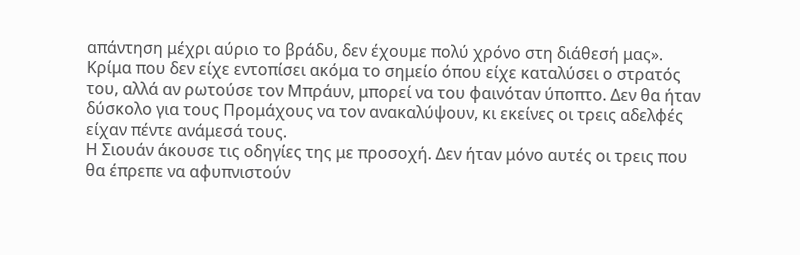απάντηση μέχρι αύριο το βράδυ, δεν έχουμε πολύ χρόνο στη διάθεσή μας». Κρίμα που δεν είχε εντοπίσει ακόμα το σημείο όπου είχε καταλύσει ο στρατός του, αλλά αν ρωτούσε τον Μπράυν, μπορεί να του φαινόταν ύποπτο. Δεν θα ήταν δύσκολο για τους Προμάχους να τον ανακαλύψουν, κι εκείνες οι τρεις αδελφές είχαν πέντε ανάμεσά τους.
Η Σιουάν άκουσε τις οδηγίες της με προσοχή. Δεν ήταν μόνο αυτές οι τρεις που θα έπρεπε να αφυπνιστούν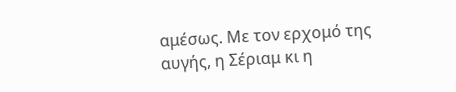αμέσως. Με τον ερχομό της αυγής, η Σέριαμ κι η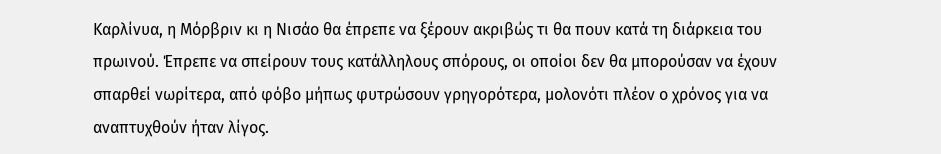Καρλίνυα, η Μόρβριν κι η Νισάο θα έπρεπε να ξέρουν ακριβώς τι θα πουν κατά τη διάρκεια του πρωινού. Έπρεπε να σπείρουν τους κατάλληλους σπόρους, οι οποίοι δεν θα μπορούσαν να έχουν σπαρθεί νωρίτερα, από φόβο μήπως φυτρώσουν γρηγορότερα, μολονότι πλέον ο χρόνος για να αναπτυχθούν ήταν λίγος.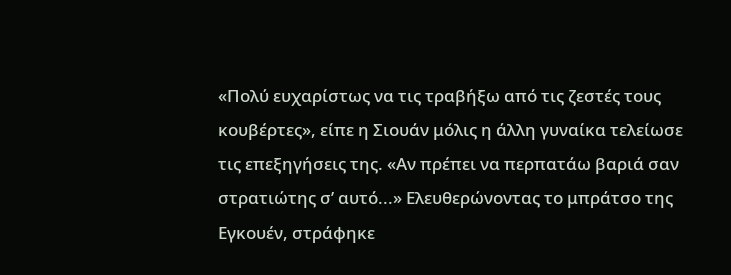«Πολύ ευχαρίστως να τις τραβήξω από τις ζεστές τους κουβέρτες», είπε η Σιουάν μόλις η άλλη γυναίκα τελείωσε τις επεξηγήσεις της. «Αν πρέπει να περπατάω βαριά σαν στρατιώτης σ’ αυτό...» Ελευθερώνοντας το μπράτσο της Εγκουέν, στράφηκε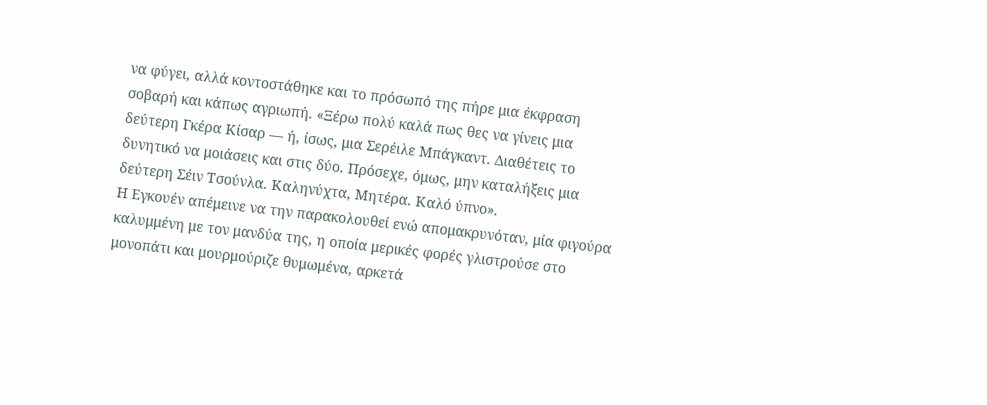να φύγει, αλλά κοντοστάθηκε και το πρόσωπό της πήρε μια έκφραση σοβαρή και κάπως αγριωπή. «Ξέρω πολύ καλά πως θες να γίνεις μια δεύτερη Γκέρα Κίσαρ — ή, ίσως, μια Σερέιλε Μπάγκαντ. Διαθέτεις το δυνητικό να μοιάσεις και στις δύο. Πρόσεχε, όμως, μην καταλήξεις μια δεύτερη Σέιν Τσούνλα. Καληνύχτα, Μητέρα. Καλό ύπνο».
Η Εγκουέν απέμεινε να την παρακολουθεί ενώ απομακρυνόταν, μία φιγούρα καλυμμένη με τον μανδύα της, η οποία μερικές φορές γλιστρούσε στο μονοπάτι και μουρμούριζε θυμωμένα, αρκετά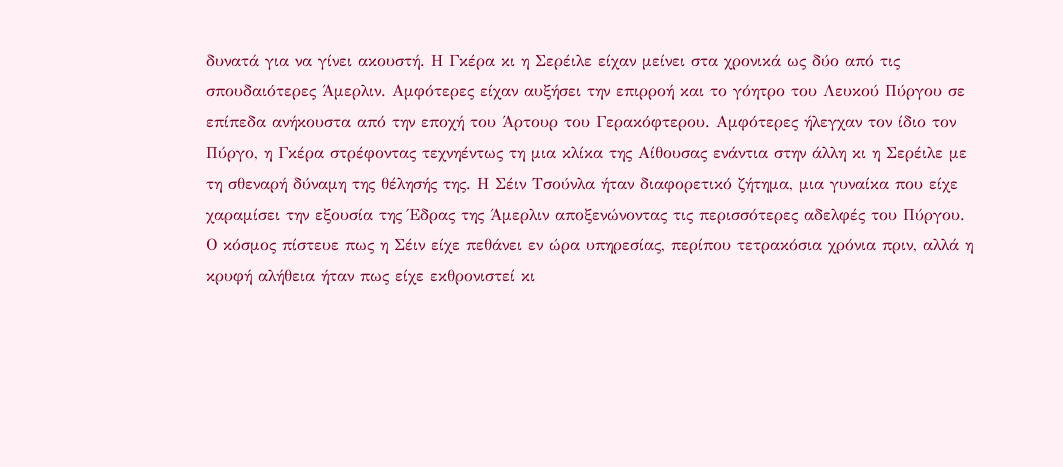δυνατά για να γίνει ακουστή. Η Γκέρα κι η Σερέιλε είχαν μείνει στα χρονικά ως δύο από τις σπουδαιότερες Άμερλιν. Αμφότερες είχαν αυξήσει την επιρροή και το γόητρο του Λευκού Πύργου σε επίπεδα ανήκουστα από την εποχή του Άρτουρ του Γερακόφτερου. Αμφότερες ήλεγχαν τον ίδιο τον Πύργο, η Γκέρα στρέφοντας τεχνηέντως τη μια κλίκα της Αίθουσας ενάντια στην άλλη κι η Σερέιλε με τη σθεναρή δύναμη της θέλησής της. Η Σέιν Τσούνλα ήταν διαφορετικό ζήτημα, μια γυναίκα που είχε χαραμίσει την εξουσία της Έδρας της Άμερλιν αποξενώνοντας τις περισσότερες αδελφές του Πύργου. Ο κόσμος πίστευε πως η Σέιν είχε πεθάνει εν ώρα υπηρεσίας, περίπου τετρακόσια χρόνια πριν, αλλά η κρυφή αλήθεια ήταν πως είχε εκθρονιστεί κι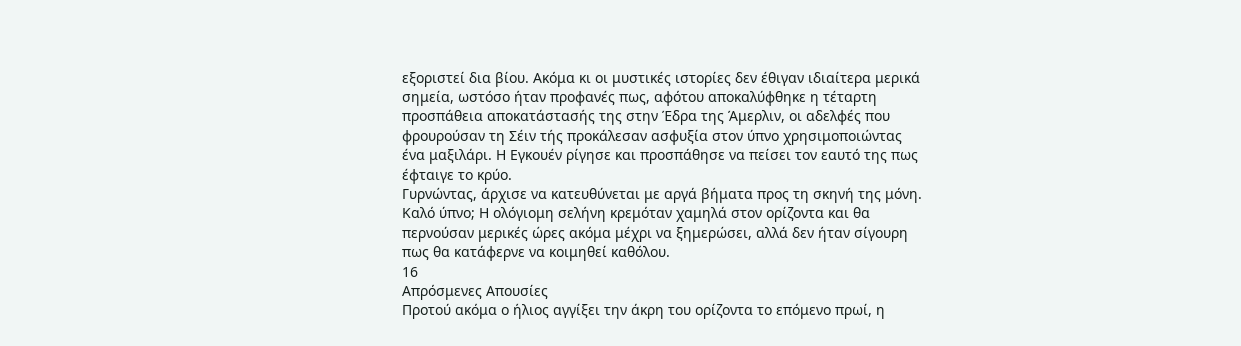εξοριστεί δια βίου. Ακόμα κι οι μυστικές ιστορίες δεν έθιγαν ιδιαίτερα μερικά σημεία, ωστόσο ήταν προφανές πως, αφότου αποκαλύφθηκε η τέταρτη προσπάθεια αποκατάστασής της στην Έδρα της Άμερλιν, οι αδελφές που φρουρούσαν τη Σέιν τής προκάλεσαν ασφυξία στον ύπνο χρησιμοποιώντας ένα μαξιλάρι. Η Εγκουέν ρίγησε και προσπάθησε να πείσει τον εαυτό της πως έφταιγε το κρύο.
Γυρνώντας, άρχισε να κατευθύνεται με αργά βήματα προς τη σκηνή της μόνη. Καλό ύπνο; Η ολόγιομη σελήνη κρεμόταν χαμηλά στον ορίζοντα και θα περνούσαν μερικές ώρες ακόμα μέχρι να ξημερώσει, αλλά δεν ήταν σίγουρη πως θα κατάφερνε να κοιμηθεί καθόλου.
16
Απρόσμενες Απουσίες
Προτού ακόμα ο ήλιος αγγίξει την άκρη του ορίζοντα το επόμενο πρωί, η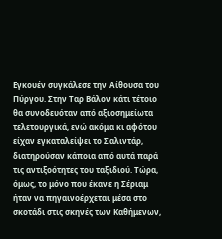Εγκουέν συγκάλεσε την Αίθουσα του Πύργου. Στην Ταρ Βάλον κάτι τέτοιο θα συνοδευόταν από αξιοσημείωτα τελετουργικά, ενώ ακόμα κι αφότου είχαν εγκαταλείψει το Σαλιντάρ, διατηρούσαν κάποια από αυτά παρά τις αντιξοότητες του ταξιδιού. Τώρα, όμως, το μόνο που έκανε η Σέριαμ ήταν να πηγαινοέρχεται μέσα στο σκοτάδι στις σκηνές των Καθήμενων,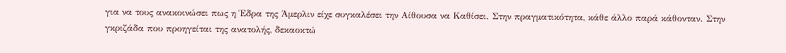για να τους ανακοινώσει πως η Έδρα της Άμερλιν είχε συγκαλέσει την Αίθουσα να Καθίσει. Στην πραγματικότητα, κάθε άλλο παρά κάθονταν. Στην γκριζάδα που προηγείται της ανατολής, δεκαοκτώ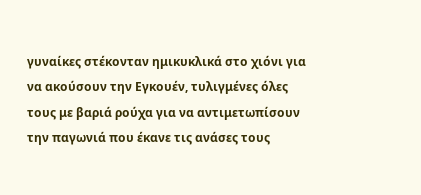γυναίκες στέκονταν ημικυκλικά στο χιόνι για να ακούσουν την Εγκουέν, τυλιγμένες όλες τους με βαριά ρούχα για να αντιμετωπίσουν την παγωνιά που έκανε τις ανάσες τους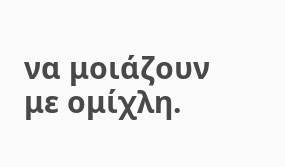να μοιάζουν με ομίχλη.